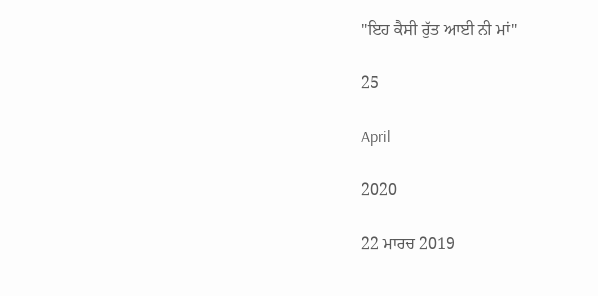"ਇਹ ਕੈਸੀ ਰੁੱਤ ਆਈ ਨੀ ਮਾਂ"

25

April

2020

22 ਮਾਰਚ 2019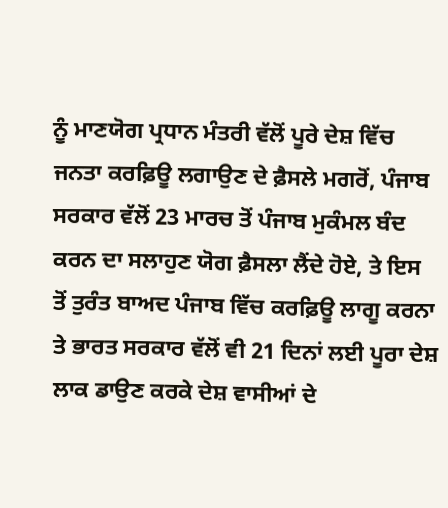ਨੂੰ ਮਾਣਯੋਗ ਪ੍ਰਧਾਨ ਮੰਤਰੀ ਵੱਲੋਂ ਪੂਰੇ ਦੇਸ਼ ਵਿੱਚ ਜਨਤਾ ਕਰਫ਼ਿਊ ਲਗਾਉਣ ਦੇ ਫ਼ੈਸਲੇ ਮਗਰੋਂ, ਪੰਜਾਬ ਸਰਕਾਰ ਵੱਲੋਂ 23 ਮਾਰਚ ਤੋਂ ਪੰਜਾਬ ਮੁਕੰਮਲ ਬੰਦ ਕਰਨ ਦਾ ਸਲਾਹੁਣ ਯੋਗ ਫ਼ੈਸਲਾ ਲੈਂਦੇ ਹੋਏ, ਤੇ ਇਸ ਤੋਂ ਤੁਰੰਤ ਬਾਅਦ ਪੰਜਾਬ ਵਿੱਚ ਕਰਫ਼ਿਊ ਲਾਗੂ ਕਰਨਾ ਤੇ ਭਾਰਤ ਸਰਕਾਰ ਵੱਲੋਂ ਵੀ 21 ਦਿਨਾਂ ਲਈ ਪੂਰਾ ਦੇਸ਼ ਲਾਕ ਡਾਉਣ ਕਰਕੇ ਦੇਸ਼ ਵਾਸੀਆਂ ਦੇ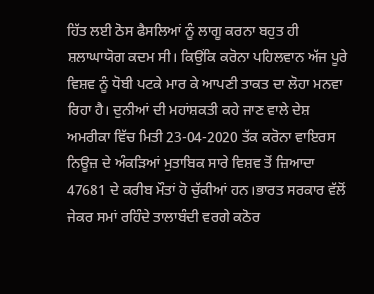ਹਿੱਤ ਲਈ ਠੋਸ ਫੈਸਲਿਆਂ ਨੂੰ ਲਾਗੂ ਕਰਨਾ ਬਹੁਤ ਹੀ ਸ਼ਲਾਘਾਯੋਗ ਕਦਮ ਸੀ। ਕਿਉਂਕਿ ਕਰੋਨਾ ਪਹਿਲਵਾਨ ਅੱਜ ਪੂਰੇ ਵਿਸ਼ਵ ਨੂੰ ਧੋਬੀ ਪਟਕੇ ਮਾਰ ਕੇ ਆਪਣੀ ਤਾਕਤ ਦਾ ਲੋਹਾ ਮਨਵਾ ਰਿਹਾ ਹੈ। ਦੁਨੀਆਂ ਦੀ ਮਹਾਂਸ਼ਕਤੀ ਕਹੇ ਜਾਣ ਵਾਲੇ ਦੇਸ਼ ਅਮਰੀਕਾ ਵਿੱਚ ਮਿਤੀ 23-04-2020 ਤੱਕ ਕਰੋਨਾ ਵਾਇਰਸ ਨਿਊਜ਼ ਦੇ ਅੰਕੜਿਆਂ ਮੁਤਾਬਿਕ ਸਾਰੇ ਵਿਸ਼ਵ ਤੋਂ ਜ਼ਿਆਦਾ 47681 ਦੇ ਕਰੀਬ ਮੌਤਾਂ ਹੋ ਚੁੱਕੀਆਂ ਹਨ।ਭਾਰਤ ਸਰਕਾਰ ਵੱਲੋਂ ਜੇਕਰ ਸਮਾਂ ਰਹਿੰਦੇ ਤਾਲਾਬੰਦੀ ਵਰਗੇ ਕਠੋਰ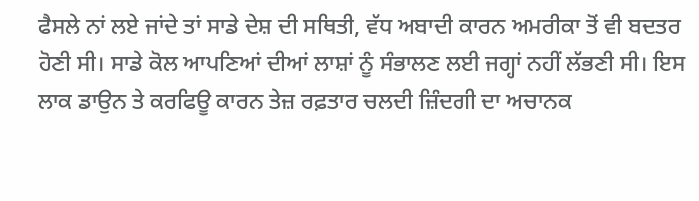ਫੈਸਲੇ ਨਾਂ ਲਏ ਜਾਂਦੇ ਤਾਂ ਸਾਡੇ ਦੇਸ਼ ਦੀ ਸਥਿਤੀ, ਵੱਧ ਅਬਾਦੀ ਕਾਰਨ ਅਮਰੀਕਾ ਤੋਂ ਵੀ ਬਦਤਰ ਹੋਣੀ ਸੀ। ਸਾਡੇ ਕੋਲ ਆਪਣਿਆਂ ਦੀਆਂ ਲਾਸ਼ਾਂ ਨੂੰ ਸੰਭਾਲਣ ਲਈ ਜਗ੍ਹਾਂ ਨਹੀਂ ਲੱਭਣੀ ਸੀ। ਇਸ ਲਾਕ ਡਾਉਨ ਤੇ ਕਰਫਿਊ ਕਾਰਨ ਤੇਜ਼ ਰਫ਼ਤਾਰ ਚਲਦੀ ਜ਼ਿੰਦਗੀ ਦਾ ਅਚਾਨਕ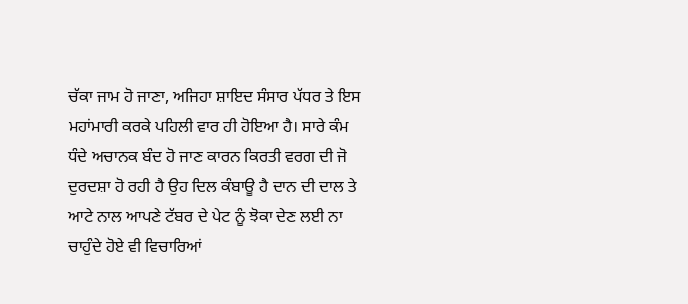ਚੱਕਾ ਜਾਮ ਹੋ ਜਾਣਾ, ਅਜਿਹਾ ਸ਼ਾਇਦ ਸੰਸਾਰ ਪੱਧਰ ਤੇ ਇਸ ਮਹਾਂਮਾਰੀ ਕਰਕੇ ਪਹਿਲੀ ਵਾਰ ਹੀ ਹੋਇਆ ਹੈ। ਸਾਰੇ ਕੰਮ ਧੰਦੇ ਅਚਾਨਕ ਬੰਦ ਹੋ ਜਾਣ ਕਾਰਨ ਕਿਰਤੀ ਵਰਗ ਦੀ ਜੋ ਦੁਰਦਸ਼ਾ ਹੋ ਰਹੀ ਹੈ ਉਹ ਦਿਲ ਕੰਬਾਊ ਹੈ ਦਾਨ ਦੀ ਦਾਲ ਤੇ ਆਟੇ ਨਾਲ ਆਪਣੇ ਟੱਬਰ ਦੇ ਪੇਟ ਨੂੰ ਝੋਕਾ ਦੇਣ ਲਈ ਨਾ ਚਾਹੁੰਦੇ ਹੋਏ ਵੀ ਵਿਚਾਰਿਆਂ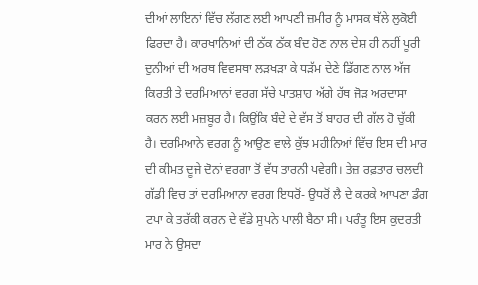ਦੀਆਂ ਲਾਇਨਾਂ ਵਿੱਚ ਲੱਗਣ ਲਈ ਆਪਣੀ ਜ਼ਮੀਰ ਨੂੰ ਮਾਸਕ ਥੱਲੇ ਲੁਕੋਈ ਫਿਰਦਾ ਹੈ। ਕਾਰਖਾਨਿਆਂ ਦੀ ਠੱਕ ਠੱਕ ਬੰਦ ਹੋਣ ਨਾਲ ਦੇਸ਼ ਹੀ ਨਹੀਂ ਪੂਰੀ ਦੁਨੀਆਂ ਦੀ ਅਰਥ ਵਿਵਸਥਾ ਲੜਖੜਾ ਕੇ ਧੜੱਮ ਦੇਣੇ ਡਿੱਗਣ ਨਾਲ ਅੱਜ ਕਿਰਤੀ ਤੇ ਦਰਮਿਆਨਾਂ ਵਰਗ ਸੱਚੇ ਪਾਤਸ਼ਾਹ ਅੱਗੇ ਹੱਥ ਜੋੜ ਅਰਦਾਸਾ ਕਰਨ ਲਈ ਮਜ਼ਬੂਰ ਹੈ। ਕਿਉਂਕਿ ਬੰਦੇ ਦੇ ਵੱਸ ਤੋਂ ਬਾਹਰ ਦੀ ਗੱਲ ਹੋ ਚੁੱਕੀ ਹੈ। ਦਰਮਿਆਨੇ ਵਰਗ ਨੂੰ ਆਉਣ ਵਾਲੇ ਕੁੱਝ ਮਹੀਨਿਆਂ ਵਿੱਚ ਇਸ ਦੀ ਮਾਰ ਦੀ ਕੀਮਤ ਦੂਜੇ ਦੋਨਾਂ ਵਰਗਾ ਤੋਂ ਵੱਧ ਤਾਰਨੀ ਪਵੇਗੀ। ਤੇਜ਼ ਰਫ਼ਤਾਰ ਚਲਦੀ ਗੱਡੀ ਵਿਚ ਤਾਂ ਦਰਮਿਆਨਾ ਵਰਗ ਇਧਰੋਂ- ਉਧਰੋਂ ਲੈ ਦੇ ਕਰਕੇ ਆਪਣਾ ਡੰਗ ਟਪਾ ਕੇ ਤਰੱਕੀ ਕਰਨ ਦੇ ਵੱਡੇ ਸੁਪਨੇ ਪਾਲੀ ਬੈਠਾ ਸੀ। ਪਰੰਤੂ ਇਸ ਕੁਦਰਤੀ ਮਾਰ ਨੇ ਉਸਦਾ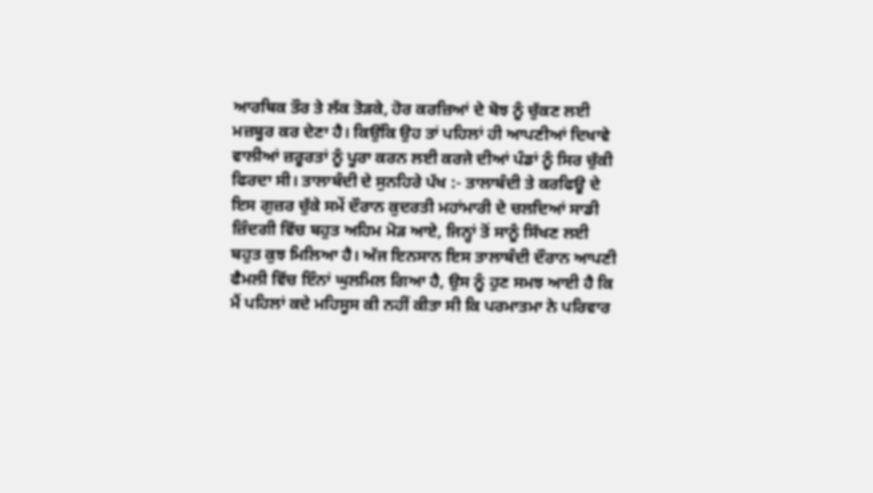ਆਰਥਿਕ ਤੌਰ ਤੇ ਲੱਕ ਤੋੜਕੇ, ਹੋਰ ਕਰਜ਼ਿਆਂ ਦੇ ਬੋਝ ਨੂੰ ਚੁੱਕਣ ਲਈ ਮਜ਼ਬੂਰ ਕਰ ਦੇਣਾ ਹੈ। ਕਿਉਂਕਿ ਉਹ ਤਾਂ ਪਹਿਲਾਂ ਹੀ ਆਪਣੀਆਂ ਦਿਖਾਵੇ ਵਾਲੀਆਂ ਜ਼ਰੂਰਤਾਂ ਨੂੰ ਪੂਰਾ ਕਰਨ ਲਈ ਕਰਜੇ ਦੀਆਂ ਪੰਡਾਂ ਨੂੰ ਸਿਰ ਚੁੱਕੀ ਫਿਰਦਾ ਸੀ। ਤਾਲਾਬੰਦੀ ਦੇ ਸੁਨਹਿਰੇ ਪੱਖ :- ਤਾਲਾਬੰਦੀ ਤੇ ਕਰਫਿਊ ਦੇ ਇਸ ਗੁਜ਼ਰ ਚੁੱਕੇ ਸਮੇਂ ਦੌਰਾਨ ਕੁਦਰਤੀ ਮਹਾਂਮਾਰੀ ਦੇ ਚਲਦਿਆਂ ਸਾਡੀ ਜ਼ਿੰਦਗੀ ਵਿੱਚ ਬਹੁਤ ਅਹਿਮ ਮੋੜ ਆਏ, ਜਿਨ੍ਹਾਂ ਤੋਂ ਸਾਨੂੰ ਸਿੱਖਣ ਲਈ ਬਹੁਤ ਕੁਝ ਮਿਲਿਆ ਹੈ। ਅੱਜ ਇਨਸਾਨ ਇਸ ਤਾਲਾਬੰਦੀ ਦੌਰਾਨ ਆਪਣੀ ਫੈਮਲੀ ਵਿੱਚ ਇੰਨਾਂ ਘੁਲਮਿਲ ਗਿਆ ਹੈ, ਉਸ ਨੂੰ ਹੁਣ ਸਮਝ ਆਈ ਹੈ ਕਿ ਮੈਂ ਪਹਿਲਾਂ ਕਦੇ ਮਹਿਸੂਸ ਕੀ ਨਹੀਂ ਕੀਤਾ ਸੀ ਕਿ ਪਰਮਾਤਮਾ ਨੇ ਪਰਿਵਾਰ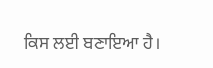ਕਿਸ ਲਈ ਬਣਾਇਆ ਹੈ।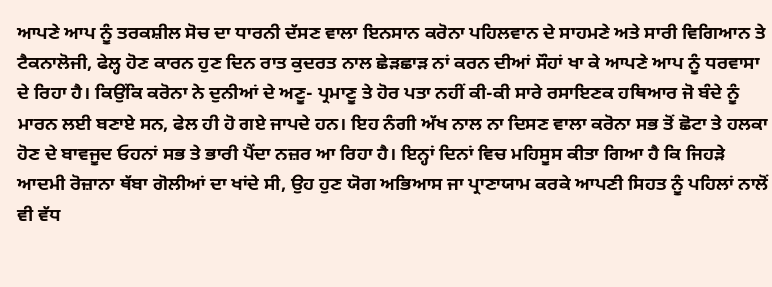ਆਪਣੇ ਆਪ ਨੂੰ ਤਰਕਸ਼ੀਲ ਸੋਚ ਦਾ ਧਾਰਨੀ ਦੱਸਣ ਵਾਲਾ ਇਨਸਾਨ ਕਰੋਨਾ ਪਹਿਲਵਾਨ ਦੇ ਸਾਹਮਣੇ ਅਤੇ ਸਾਰੀ ਵਿਗਿਆਨ ਤੇ ਟੈਕਨਾਲੋਜੀ, ਫੇਲ੍ਹ ਹੋਣ ਕਾਰਨ ਹੁਣ ਦਿਨ ਰਾਤ ਕੁਦਰਤ ਨਾਲ ਛੇੜਛਾੜ ਨਾਂ ਕਰਨ ਦੀਆਂ ਸੌਹਾਂ ਖਾ ਕੇ ਆਪਣੇ ਆਪ ਨੂੰ ਧਰਵਾਸਾ ਦੇ ਰਿਹਾ ਹੈ। ਕਿਉਂਕਿ ਕਰੋਨਾ ਨੇ ਦੁਨੀਆਂ ਦੇ ਅਣੂ- ਪ੍ਰਮਾਣੂ ਤੇ ਹੋਰ ਪਤਾ ਨਹੀਂ ਕੀ-ਕੀ ਸਾਰੇ ਰਸਾਇਣਕ ਹਥਿਆਰ ਜੋ ਬੰਦੇ ਨੂੰ ਮਾਰਨ ਲਈ ਬਣਾਏ ਸਨ, ਫੇਲ ਹੀ ਹੋ ਗਏ ਜਾਪਦੇ ਹਨ। ਇਹ ਨੰਗੀ ਅੱਖ ਨਾਲ ਨਾ ਦਿਸਣ ਵਾਲਾ ਕਰੋਨਾ ਸਭ ਤੋਂ ਛੋਟਾ ਤੇ ਹਲਕਾ ਹੋਣ ਦੇ ਬਾਵਜੂਦ ਓਹਨਾਂ ਸਭ ਤੇ ਭਾਰੀ ਪੈਂਦਾ ਨਜ਼ਰ ਆ ਰਿਹਾ ਹੈ। ਇਨ੍ਹਾਂ ਦਿਨਾਂ ਵਿਚ ਮਹਿਸੂਸ ਕੀਤਾ ਗਿਆ ਹੈ ਕਿ ਜਿਹੜੇ ਆਦਮੀ ਰੋਜ਼ਾਨਾ ਥੱਬਾ ਗੋਲੀਆਂ ਦਾ ਖਾਂਦੇ ਸੀ, ਉਹ ਹੁਣ ਯੋਗ ਅਭਿਆਸ ਜਾ ਪ੍ਰਾਣਾਯਾਮ ਕਰਕੇ ਆਪਣੀ ਸਿਹਤ ਨੂੰ ਪਹਿਲਾਂ ਨਾਲੋਂ ਵੀ ਵੱਧ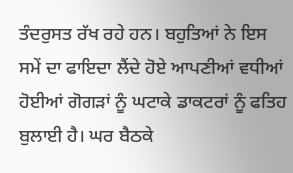ਤੰਦਰੁਸਤ ਰੱਖ ਰਹੇ ਹਨ। ਬਹੁਤਿਆਂ ਨੇ ਇਸ ਸਮੇਂ ਦਾ ਫਾਇਦਾ ਲੈਂਦੇ ਹੋਏ ਆਪਣੀਆਂ ਵਧੀਆਂ ਹੋਈਆਂ ਗੋਗੜਾਂ ਨੂੰ ਘਟਾਕੇ ਡਾਕਟਰਾਂ ਨੂੰ ਫਤਿਹ ਬੁਲਾਈ ਹੈ। ਘਰ ਬੈਠਕੇ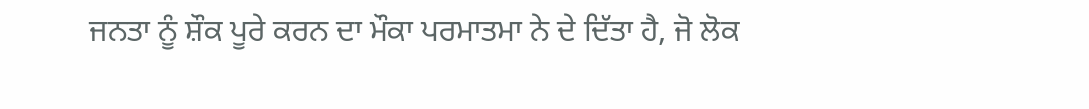ਜਨਤਾ ਨੂੰ ਸ਼ੌਕ ਪੂਰੇ ਕਰਨ ਦਾ ਮੌਕਾ ਪਰਮਾਤਮਾ ਨੇ ਦੇ ਦਿੱਤਾ ਹੈ, ਜੋ ਲੋਕ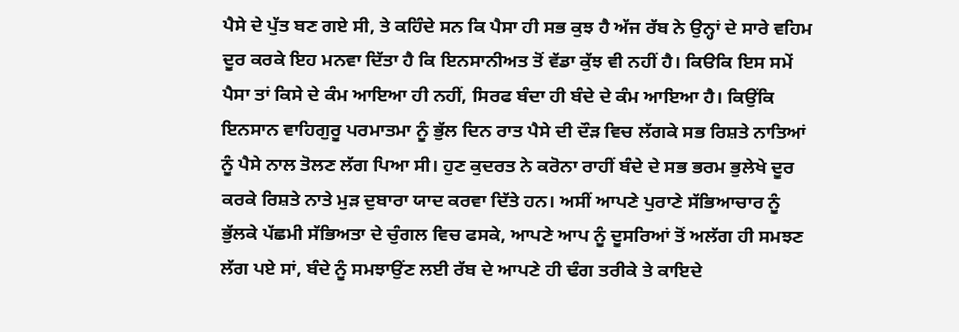ਪੈਸੇ ਦੇ ਪੁੱਤ ਬਣ ਗਏ ਸੀ, ਤੇ ਕਹਿੰਦੇ ਸਨ ਕਿ ਪੈਸਾ ਹੀ ਸਭ ਕੁਝ ਹੈ ਅੱਜ ਰੱਬ ਨੇ ਉਨ੍ਹਾਂ ਦੇ ਸਾਰੇ ਵਹਿਮ ਦੂਰ ਕਰਕੇ ਇਹ ਮਨਵਾ ਦਿੱਤਾ ਹੈ ਕਿ ਇਨਸਾਨੀਅਤ ਤੋਂ ਵੱਡਾ ਕੁੱਝ ਵੀ ਨਹੀਂ ਹੈ। ਕਿੳਕਿ ਇਸ ਸਮੇਂ ਪੈਸਾ ਤਾਂ ਕਿਸੇ ਦੇ ਕੰਮ ਆਇਆ ਹੀ ਨਹੀਂ, ਸਿਰਫ ਬੰਦਾ ਹੀ ਬੰਦੇ ਦੇ ਕੰਮ ਆਇਆ ਹੈ। ਕਿਉਂਕਿ ਇਨਸਾਨ ਵਾਹਿਗੁਰੂ ਪਰਮਾਤਮਾ ਨੂੰ ਭੁੱਲ ਦਿਨ ਰਾਤ ਪੈਸੇ ਦੀ ਦੌੜ ਵਿਚ ਲੱਗਕੇ ਸਭ ਰਿਸ਼ਤੇ ਨਾਤਿਆਂ ਨੂੰ ਪੈਸੇ ਨਾਲ ਤੋਲਣ ਲੱਗ ਪਿਆ ਸੀ। ਹੁਣ ਕੁਦਰਤ ਨੇ ਕਰੋਨਾ ਰਾਹੀਂ ਬੰਦੇ ਦੇ ਸਭ ਭਰਮ ਭੁਲੇਖੇ ਦੂਰ ਕਰਕੇ ਰਿਸ਼ਤੇ ਨਾਤੇ ਮੁੜ ਦੁਬਾਰਾ ਯਾਦ ਕਰਵਾ ਦਿੱਤੇ ਹਨ। ਅਸੀਂ ਆਪਣੇ ਪੁਰਾਣੇ ਸੱਭਿਆਚਾਰ ਨੂੰ ਭੁੱਲਕੇ ਪੱਛਮੀ ਸੱਭਿਅਤਾ ਦੇ ਚੁੰਗਲ ਵਿਚ ਫਸਕੇ, ਆਪਣੇ ਆਪ ਨੂੰ ਦੂਸਰਿਆਂ ਤੋਂ ਅਲੱਗ ਹੀ ਸਮਝਣ ਲੱਗ ਪਏ ਸਾਂ, ਬੰਦੇ ਨੂੰ ਸਮਝਾਉਂਣ ਲਈ ਰੱਬ ਦੇ ਆਪਣੇ ਹੀ ਢੰਗ ਤਰੀਕੇ ਤੇ ਕਾਇਦੇ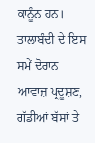ਕਾਨੂੰਨ ਹਨ। ਤਾਲਾਬੰਦੀ ਦੇ ਇਸ ਸਮੇਂ ਦੋਰਾਨ ਆਵਾਜ਼ ਪ੍ਰਦੂਸ਼ਣ, ਗੱਡੀਆਂ ਬੱਸਾਂ ਤੇ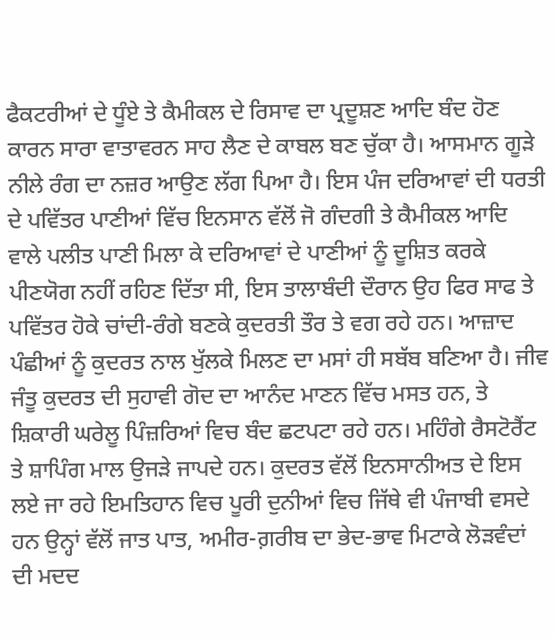ਫੈਕਟਰੀਆਂ ਦੇ ਧੂੰਏ ਤੇ ਕੈਮੀਕਲ ਦੇ ਰਿਸਾਵ ਦਾ ਪ੍ਰਦੂਸ਼ਣ ਆਦਿ ਬੰਦ ਹੋਣ ਕਾਰਨ ਸਾਰਾ ਵਾਤਾਵਰਨ ਸਾਹ ਲੈਣ ਦੇ ਕਾਬਲ ਬਣ ਚੁੱਕਾ ਹੈ। ਆਸਮਾਨ ਗੂੜੇ ਨੀਲੇ ਰੰਗ ਦਾ ਨਜ਼ਰ ਆਉਣ ਲੱਗ ਪਿਆ ਹੈ। ਇਸ ਪੰਜ ਦਰਿਆਵਾਂ ਦੀ ਧਰਤੀ ਦੇ ਪਵਿੱਤਰ ਪਾਣੀਆਂ ਵਿੱਚ ਇਨਸਾਨ ਵੱਲੋਂ ਜੋ ਗੰਦਗੀ ਤੇ ਕੈਮੀਕਲ ਆਦਿ ਵਾਲੇ ਪਲੀਤ ਪਾਣੀ ਮਿਲਾ ਕੇ ਦਰਿਆਵਾਂ ਦੇ ਪਾਣੀਆਂ ਨੂੰ ਦੂਸ਼ਿਤ ਕਰਕੇ ਪੀਣਯੋਗ ਨਹੀਂ ਰਹਿਣ ਦਿੱਤਾ ਸੀ, ਇਸ ਤਾਲਾਬੰਦੀ ਦੌਰਾਨ ਉਹ ਫਿਰ ਸਾਫ ਤੇ ਪਵਿੱਤਰ ਹੋਕੇ ਚਾਂਦੀ-ਰੰਗੇ ਬਣਕੇ ਕੁਦਰਤੀ ਤੌਰ ਤੇ ਵਗ ਰਹੇ ਹਨ। ਆਜ਼ਾਦ ਪੰਛੀਆਂ ਨੂੰ ਕੁਦਰਤ ਨਾਲ ਖੁੱਲਕੇ ਮਿਲਣ ਦਾ ਮਸਾਂ ਹੀ ਸਬੱਬ ਬਣਿਆ ਹੈ। ਜੀਵ ਜੰਤੂ ਕੁਦਰਤ ਦੀ ਸੁਹਾਵੀ ਗੋਦ ਦਾ ਆਨੰਦ ਮਾਣਨ ਵਿੱਚ ਮਸਤ ਹਨ, ਤੇ ਸ਼ਿਕਾਰੀ ਘਰੇਲੂ ਪਿੰਜ਼ਰਿਆਂ ਵਿਚ ਬੰਦ ਛਟਪਟਾ ਰਹੇ ਹਨ। ਮਹਿੰਗੇ ਰੈਸਟੋਰੈਂਟ ਤੇ ਸ਼ਾਪਿੰਗ ਮਾਲ ਉਜੜੇ ਜਾਪਦੇ ਹਨ। ਕੁਦਰਤ ਵੱਲੋਂ ਇਨਸਾਨੀਅਤ ਦੇ ਇਸ ਲਏ ਜਾ ਰਹੇ ਇਮਤਿਹਾਨ ਵਿਚ ਪੂਰੀ ਦੁਨੀਆਂ ਵਿਚ ਜਿੱਥੇ ਵੀ ਪੰਜਾਬੀ ਵਸਦੇ ਹਨ ਉਨ੍ਹਾਂ ਵੱਲੋਂ ਜਾਤ ਪਾਤ, ਅਮੀਰ-ਗ਼ਰੀਬ ਦਾ ਭੇਦ-ਭਾਵ ਮਿਟਾਕੇ ਲੋੜਵੰਦਾਂ ਦੀ ਮਦਦ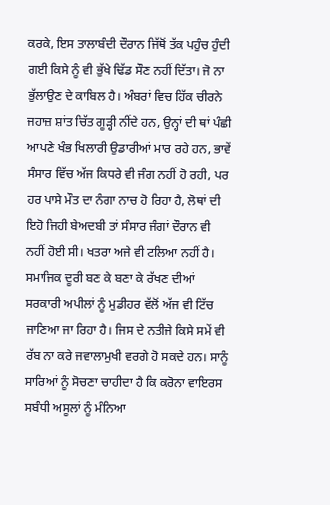ਕਰਕੇ, ਇਸ ਤਾਲਾਬੰਦੀ ਦੌਰਾਨ ਜਿੱਥੋਂ ਤੱਕ ਪਹੁੰਚ ਹੁੰਦੀ ਗਈ ਕਿਸੇ ਨੂੰ ਵੀ ਭੁੱਖੇ ਢਿੱਡ ਸੌਣ ਨਹੀਂ ਦਿੱਤਾ। ਜੋ ਨਾ ਭੁੱਲਾਉਣ ਦੇ ਕਾਬਿਲ ਹੈ। ਅੰਬਰਾਂ ਵਿਚ ਹਿੱਕ ਚੀਰਨੇ ਜਹਾਜ਼ ਸ਼ਾਂਤ ਚਿੱਤ ਗੂੜ੍ਹੀ ਨੀਂਦੇ ਹਨ, ਉਨ੍ਹਾਂ ਦੀ ਥਾਂ ਪੰਛੀ ਆਪਣੇ ਖੰਭ ਖਿਲਾਰੀ ਉਡਾਰੀਆਂ ਮਾਰ ਰਹੇ ਹਨ, ਭਾਵੇਂ ਸੰਸਾਰ ਵਿੱਚ ਅੱਜ ਕਿਧਰੇ ਵੀ ਜੰਗ ਨਹੀਂ ਹੋ ਰਹੀ, ਪਰ ਹਰ ਪਾਸੇ ਮੌਤ ਦਾ ਨੰਗਾ ਨਾਚ ਹੋ ਰਿਹਾ ਹੈ, ਲੋਥਾਂ ਦੀ ਇਹੋ ਜਿਹੀ ਬੇਅਦਬੀ ਤਾਂ ਸੰਸਾਰ ਜੰਗਾਂ ਦੌਰਾਨ ਵੀ ਨਹੀਂ ਹੋਈ ਸੀ। ਖਤਰਾ ਅਜੇ ਵੀ ਟਲਿਆ ਨਹੀਂ ਹੈ। ਸਮਾਜਿਕ ਦੂਰੀ ਬਣ ਕੇ ਬਣਾ ਕੇ ਰੱਖਣ ਦੀਆਂ ਸਰਕਾਰੀ ਅਪੀਲਾਂ ਨੂੰ ਮੁਡੀਹਰ ਵੱਲੋਂ ਅੱਜ ਵੀ ਟਿੱਚ ਜਾਣਿਆ ਜਾ ਰਿਹਾ ਹੈ। ਜਿਸ ਦੇ ਨਤੀਜੇ ਕਿਸੇ ਸਮੇਂ ਵੀ ਰੱਬ ਨਾ ਕਰੇ ਜਵਾਲਾਮੁਖੀ ਵਰਗੇ ਹੋ ਸਕਦੇ ਹਨ। ਸਾਨੂੰ ਸਾਰਿਆਂ ਨੂੰ ਸੋਚਣਾ ਚਾਹੀਦਾ ਹੈ ਕਿ ਕਰੋਨਾ ਵਾਇਰਸ ਸਬੰਧੀ ਅਸੂਲਾਂ ਨੂੰ ਮੰਨਿਆ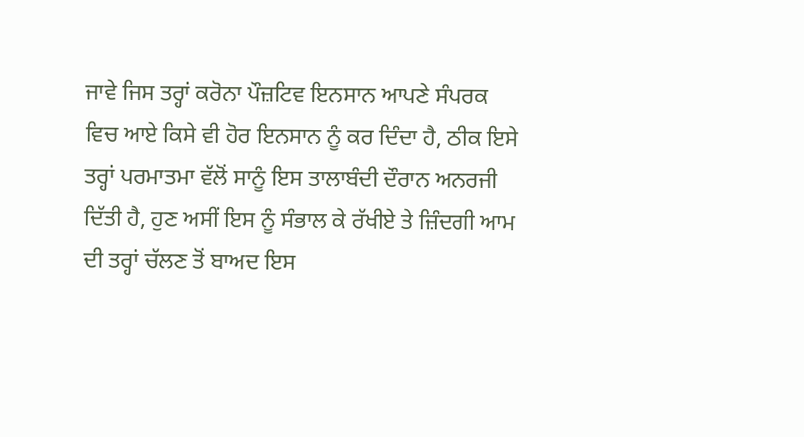ਜਾਵੇ ਜਿਸ ਤਰ੍ਹਾਂ ਕਰੋਨਾ ਪੌਜ਼ਟਿਵ ਇਨਸਾਨ ਆਪਣੇ ਸੰਪਰਕ ਵਿਚ ਆਏ ਕਿਸੇ ਵੀ ਹੋਰ ਇਨਸਾਨ ਨੂੰ ਕਰ ਦਿੰਦਾ ਹੈ, ਠੀਕ ਇਸੇ ਤਰ੍ਹਾਂ ਪਰਮਾਤਮਾ ਵੱਲੋਂ ਸਾਨੂੰ ਇਸ ਤਾਲਾਬੰਦੀ ਦੌਰਾਨ ਅਨਰਜੀ ਦਿੱਤੀ ਹੈ, ਹੁਣ ਅਸੀਂ ਇਸ ਨੂੰ ਸੰਭਾਲ ਕੇ ਰੱਖੀਏ ਤੇ ਜ਼ਿੰਦਗੀ ਆਮ ਦੀ ਤਰ੍ਹਾਂ ਚੱਲਣ ਤੋਂ ਬਾਅਦ ਇਸ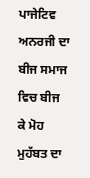ਪਾਜੇਟਿਵ ਅਨਰਜੀ ਦਾ ਬੀਜ ਸਮਾਜ ਵਿਚ ਬੀਜ ਕੇ ਮੋਹ ਮੁਹੱਬਤ ਦਾ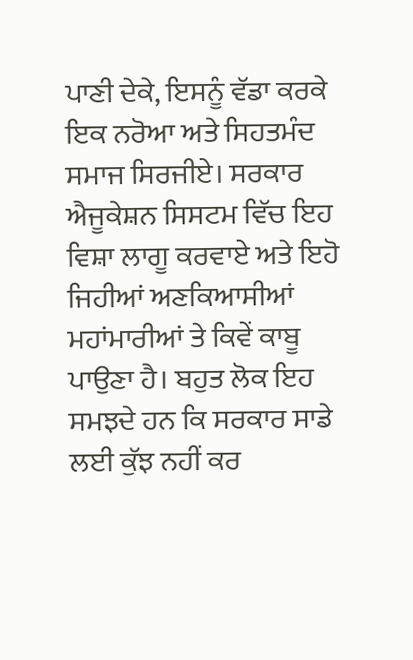ਪਾਣੀ ਦੇਕੇ, ਇਸਨੂੰ ਵੱਡਾ ਕਰਕੇ ਇਕ ਨਰੋਆ ਅਤੇ ਸਿਹਤਮੰਦ ਸਮਾਜ ਸਿਰਜੀਏ। ਸਰਕਾਰ ਐਜੂਕੇਸ਼ਨ ਸਿਸਟਮ ਵਿੱਚ ਇਹ ਵਿਸ਼ਾ ਲਾਗੂ ਕਰਵਾਏ ਅਤੇ ਇਹੋ ਜਿਹੀਆਂ ਅਣਕਿਆਸੀਆਂ ਮਹਾਂਮਾਰੀਆਂ ਤੇ ਕਿਵੇਂ ਕਾਬੂ ਪਾਉਣਾ ਹੈ। ਬਹੁਤ ਲੋਕ ਇਹ ਸਮਝਦੇ ਹਨ ਕਿ ਸਰਕਾਰ ਸਾਡੇ ਲਈ ਕੁੱਝ ਨਹੀਂ ਕਰ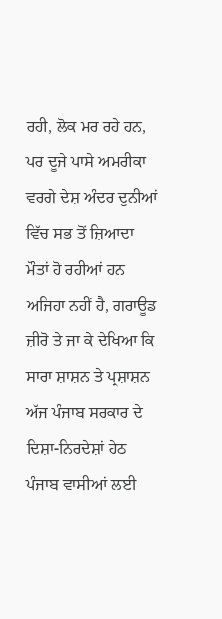ਰਹੀ, ਲੋਕ ਮਰ ਰਹੇ ਹਨ, ਪਰ ਦੂਜੇ ਪਾਸੇ ਅਮਰੀਕਾ ਵਰਗੇ ਦੇਸ਼ ਅੰਦਰ ਦੁਨੀਆਂ ਵਿੱਚ ਸਭ ਤੋਂ ਜ਼ਿਆਦਾ ਮੌਤਾਂ ਹੋ ਰਹੀਆਂ ਹਨ ਅਜਿਹਾ ਨਹੀਂ ਹੈ, ਗਰਾਊਡ ਜ਼ੀਰੋ ਤੇ ਜਾ ਕੇ ਦੇਖਿਆ ਕਿ ਸਾਰਾ ਸ਼ਾਸ਼ਨ ਤੇ ਪ੍ਰਸ਼ਾਸ਼ਨ ਅੱਜ ਪੰਜਾਬ ਸਰਕਾਰ ਦੇ ਦਿਸ਼ਾ-ਨਿਰਦੇਸ਼ਾਂ ਹੇਠ ਪੰਜਾਬ ਵਾਸੀਆਂ ਲਈ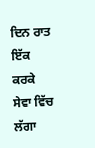ਦਿਨ ਰਾਤ ਇੱਕ ਕਰਕੇ ਸੇਵਾ ਵਿੱਚ ਲੱਗਾ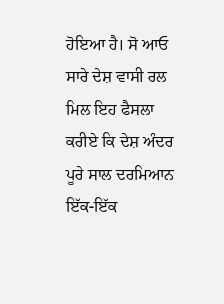ਹੋਇਆ ਹੈ। ਸੋ ਆਓ ਸਾਰੇ ਦੇਸ਼ ਵਾਸੀ ਰਲ ਮਿਲ ਇਹ ਫੈਸਲਾ ਕਰੀਏ ਕਿ ਦੇਸ਼ ਅੰਦਰ ਪੂਰੇ ਸਾਲ ਦਰਮਿਆਨ ਇੱਕ-ਇੱਕ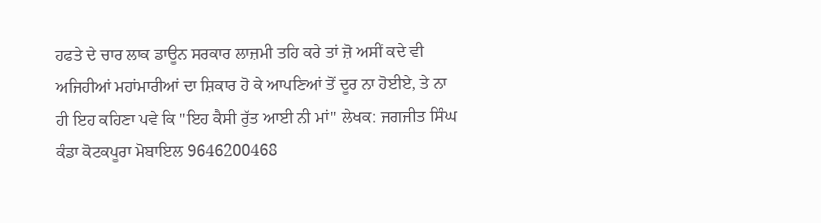ਹਫਤੇ ਦੇ ਚਾਰ ਲਾਕ ਡਾਊਨ ਸਰਕਾਰ ਲਾਜ਼ਮੀ ਤਹਿ ਕਰੇ ਤਾਂ ਜ਼ੋ ਅਸੀਂ ਕਦੇ ਵੀ ਅਜਿਹੀਆਂ ਮਹਾਂਮਾਰੀਆਂ ਦਾ ਸ਼ਿਕਾਰ ਹੋ ਕੇ ਆਪਣਿਆਂ ਤੋਂ ਦੂਰ ਨਾ ਹੋਈਏ, ਤੇ ਨਾ ਹੀ ਇਹ ਕਹਿਣਾ ਪਵੇ ਕਿ "ਇਹ ਕੈਸੀ ਰੁੱਤ ਆਈ ਨੀ ਮਾਂ" ਲੇਖਕ: ਜਗਜੀਤ ਸਿੰਘ ਕੰਡਾ ਕੋਟਕਪੂਰਾ ਮੋਬਾਇਲ 9646200468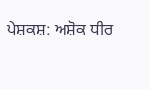ਪੇਸ਼ਕਸ਼: ਅਸ਼ੋਕ ਧੀਰ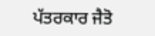ਪੱਤਰਕਾਰ ਜੈਤੋ